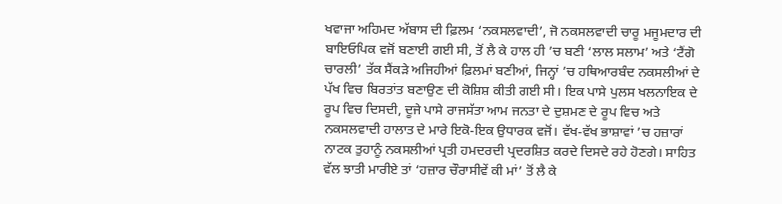ਖਵਾਜਾ ਅਹਿਮਦ ਅੱਬਾਸ ਦੀ ਫ਼ਿਲਮ ‘ਨਕਸਲਵਾਦੀ’, ਜੋ ਨਕਸਲਵਾਦੀ ਚਾਰੂ ਮਜੂਮਦਾਰ ਦੀ ਬਾਇਓਪਿਕ ਵਜੋਂ ਬਣਾਈ ਗਈ ਸੀ, ਤੋਂ ਲੈ ਕੇ ਹਾਲ ਹੀ ’ਚ ਬਣੀ ‘ਲਾਲ ਸਲਾਮ’ ਅਤੇ ‘ਟੈਂਗੋ ਚਾਰਲੀ’ ਤੱਕ ਸੈਂਕੜੇ ਅਜਿਹੀਆਂ ਫ਼ਿਲਮਾਂ ਬਣੀਆਂ, ਜਿਨ੍ਹਾਂ ’ਚ ਹਥਿਆਰਬੰਦ ਨਕਸਲੀਆਂ ਦੇ ਪੱਖ ਵਿਚ ਬਿਰਤਾਂਤ ਬਣਾਉਣ ਦੀ ਕੋਸ਼ਿਸ਼ ਕੀਤੀ ਗਈ ਸੀ। ਇਕ ਪਾਸੇ ਪੁਲਸ ਖਲਨਾਇਕ ਦੇ ਰੂਪ ਵਿਚ ਦਿਸਦੀ, ਦੂਜੇ ਪਾਸੇ ਰਾਜਸੱਤਾ ਆਮ ਜਨਤਾ ਦੇ ਦੁਸ਼ਮਣ ਦੇ ਰੂਪ ਵਿਚ ਅਤੇ ਨਕਸਲਵਾਦੀ ਹਾਲਾਤ ਦੇ ਮਾਰੇ ਇਕੋ-ਇਕ ਉਧਾਰਕ ਵਜੋਂ। ਵੱਖ-ਵੱਖ ਭਾਸ਼ਾਵਾਂ ’ਚ ਹਜ਼ਾਰਾਂ ਨਾਟਕ ਤੁਹਾਨੂੰ ਨਕਸਲੀਆਂ ਪ੍ਰਤੀ ਹਮਦਰਦੀ ਪ੍ਰਦਰਸ਼ਿਤ ਕਰਦੇ ਦਿਸਦੇ ਰਹੇ ਹੋਣਗੇ। ਸਾਹਿਤ ਵੱਲ ਝਾਤੀ ਮਾਰੀਏ ਤਾਂ ‘ਹਜ਼ਾਰ ਚੌਰਾਸੀਵੇਂ ਕੀ ਮਾਂ’ ਤੋਂ ਲੈ ਕੇ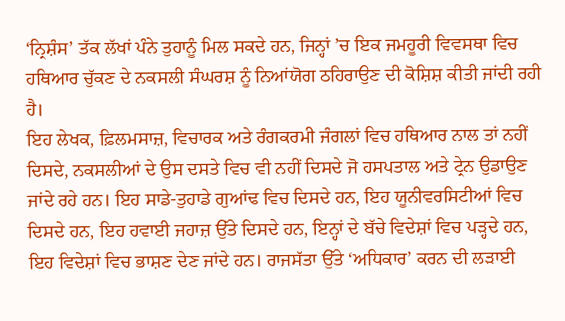‘ਨ੍ਰਿਸ਼ੰਸ’ ਤੱਕ ਲੱਖਾਂ ਪੰਨੇ ਤੁਹਾਨੂੰ ਮਿਲ ਸਕਦੇ ਹਨ, ਜਿਨ੍ਹਾਂ ’ਚ ਇਕ ਜਮਹੂਰੀ ਵਿਵਸਥਾ ਵਿਚ ਹਥਿਆਰ ਚੁੱਕਣ ਦੇ ਨਕਸਲੀ ਸੰਘਰਸ਼ ਨੂੰ ਨਿਆਂਯੋਗ ਠਹਿਰਾਉਣ ਦੀ ਕੋਸ਼ਿਸ਼ ਕੀਤੀ ਜਾਂਦੀ ਰਹੀ ਹੈ।
ਇਹ ਲੇਖਕ, ਫ਼ਿਲਮਸਾਜ਼, ਵਿਚਾਰਕ ਅਤੇ ਰੰਗਕਰਮੀ ਜੰਗਲਾਂ ਵਿਚ ਹਥਿਆਰ ਨਾਲ ਤਾਂ ਨਹੀਂ ਦਿਸਦੇ, ਨਕਸਲੀਆਂ ਦੇ ਉਸ ਦਸਤੇ ਵਿਚ ਵੀ ਨਹੀਂ ਦਿਸਦੇ ਜੋ ਹਸਪਤਾਲ ਅਤੇ ਟ੍ਰੇਨ ਉਡਾਉਣ ਜਾਂਦੇ ਰਹੇ ਹਨ। ਇਹ ਸਾਡੇ-ਤੁਹਾਡੇ ਗੁਆਂਢ ਵਿਚ ਦਿਸਦੇ ਹਨ, ਇਹ ਯੂਨੀਵਰਸਿਟੀਆਂ ਵਿਚ ਦਿਸਦੇ ਹਨ, ਇਹ ਹਵਾਈ ਜਹਾਜ਼ ਉੱਤੇ ਦਿਸਦੇ ਹਨ, ਇਨ੍ਹਾਂ ਦੇ ਬੱਚੇ ਵਿਦੇਸ਼ਾਂ ਵਿਚ ਪੜ੍ਹਦੇ ਹਨ, ਇਹ ਵਿਦੇਸ਼ਾਂ ਵਿਚ ਭਾਸ਼ਣ ਦੇਣ ਜਾਂਦੇ ਹਨ। ਰਾਜਸੱਤਾ ਉੱਤੇ ‘ਅਧਿਕਾਰ’ ਕਰਨ ਦੀ ਲੜਾਈ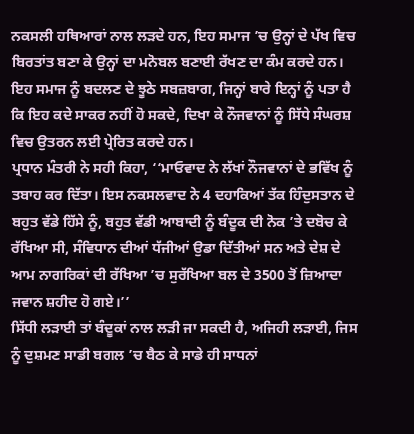ਨਕਸਲੀ ਹਥਿਆਰਾਂ ਨਾਲ ਲੜਦੇ ਹਨ, ਇਹ ਸਮਾਜ ’ਚ ਉਨ੍ਹਾਂ ਦੇ ਪੱਖ ਵਿਚ ਬਿਰਤਾਂਤ ਬਣਾ ਕੇ ਉਨ੍ਹਾਂ ਦਾ ਮਨੋਬਲ ਬਣਾਈ ਰੱਖਣ ਦਾ ਕੰਮ ਕਰਦੇ ਹਨ। ਇਹ ਸਮਾਜ ਨੂੰ ਬਦਲਣ ਦੇ ਝੂਠੇ ਸਬਜ਼ਬਾਗ, ਜਿਨ੍ਹਾਂ ਬਾਰੇ ਇਨ੍ਹਾਂ ਨੂੰ ਪਤਾ ਹੈ ਕਿ ਇਹ ਕਦੇ ਸਾਕਰ ਨਹੀਂ ਹੋ ਸਕਦੇ, ਦਿਖਾ ਕੇ ਨੌਜਵਾਨਾਂ ਨੂੰ ਸਿੱਧੇ ਸੰਘਰਸ਼ ਵਿਚ ਉਤਰਨ ਲਈ ਪ੍ਰੇਰਿਤ ਕਰਦੇ ਹਨ।
ਪ੍ਰਧਾਨ ਮੰਤਰੀ ਨੇ ਸਹੀ ਕਿਹਾ, ‘‘ਮਾਓਵਾਦ ਨੇ ਲੱਖਾਂ ਨੌਜਵਾਨਾਂ ਦੇ ਭਵਿੱਖ ਨੂੰ ਤਬਾਹ ਕਰ ਦਿੱਤਾ। ਇਸ ਨਕਸਲਵਾਦ ਨੇ 4 ਦਹਾਕਿਆਂ ਤੱਕ ਹਿੰਦੁਸਤਾਨ ਦੇ ਬਹੁਤ ਵੱਡੇ ਹਿੱਸੇ ਨੂੰ, ਬਹੁਤ ਵੱਡੀ ਆਬਾਦੀ ਨੂੰ ਬੰਦੂਕ ਦੀ ਨੋਕ ’ਤੇ ਦਬੋਚ ਕੇ ਰੱਖਿਆ ਸੀ, ਸੰਵਿਧਾਨ ਦੀਆਂ ਧੱਜੀਆਂ ਉਡਾ ਦਿੱਤੀਆਂ ਸਨ ਅਤੇ ਦੇਸ਼ ਦੇ ਆਮ ਨਾਗਰਿਕਾਂ ਦੀ ਰੱਖਿਆ ’ਚ ਸੁਰੱਖਿਆ ਬਲ ਦੇ 3500 ਤੋਂ ਜ਼ਿਆਦਾ ਜਵਾਨ ਸ਼ਹੀਦ ਹੋ ਗਏ।’’
ਸਿੱਧੀ ਲੜਾਈ ਤਾਂ ਬੰਦੂਕਾਂ ਨਾਲ ਲੜੀ ਜਾ ਸਕਦੀ ਹੈ, ਅਜਿਹੀ ਲੜਾਈ, ਜਿਸ ਨੂੰ ਦੁਸ਼ਮਣ ਸਾਡੀ ਬਗਲ ’ਚ ਬੈਠ ਕੇ ਸਾਡੇ ਹੀ ਸਾਧਨਾਂ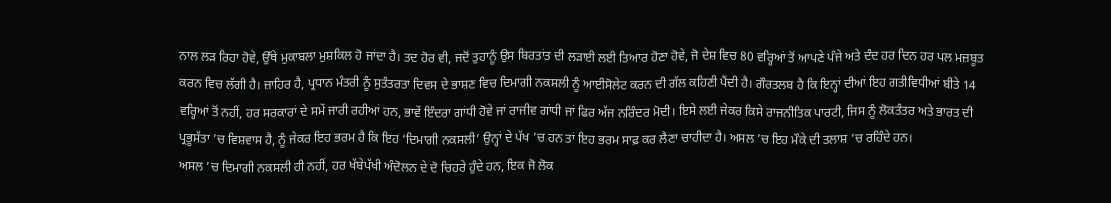ਨਾਲ ਲੜ ਰਿਹਾ ਹੋਵੇ, ਉੱਥੇ ਮੁਕਾਬਲਾ ਮੁਸ਼ਕਿਲ ਹੋ ਜਾਂਦਾ ਹੈ। ਤਦ ਹੋਰ ਵੀ, ਜਦੋਂ ਤੁਹਾਨੂੰ ਉਸ ਬਿਰਤਾਂਤ ਦੀ ਲੜਾਈ ਲਈ ਤਿਆਰ ਹੋਣਾ ਹੋਵੇ, ਜੋ ਦੇਸ਼ ਵਿਚ 80 ਵਰ੍ਹਿਆਂ ਤੋਂ ਆਪਣੇ ਪੰਜੇ ਅਤੇ ਦੰਦ ਹਰ ਦਿਨ ਹਰ ਪਲ ਮਜ਼ਬੂਤ ਕਰਨ ਵਿਚ ਲੱਗੀ ਹੈ। ਜ਼ਾਹਿਰ ਹੈ, ਪ੍ਰਧਾਨ ਮੰਤਰੀ ਨੂੰ ਸੁਤੰਤਰਤਾ ਦਿਵਸ ਦੇ ਭਾਸ਼ਣ ਵਿਚ ਦਿਮਾਗੀ ਨਕਸਲੀ ਨੂੰ ਆਈਸੋਲੇਟ ਕਰਨ ਦੀ ਗੱਲ ਕਹਿਣੀ ਪੈਂਦੀ ਹੈ। ਗੌਰਤਲਬ ਹੈ ਕਿ ਇਨ੍ਹਾਂ ਦੀਆਂ ਇਹ ਗਤੀਵਿਧੀਆਂ ਬੀਤੇ 14 ਵਰ੍ਹਿਆਂ ਤੋਂ ਨਹੀਂ, ਹਰ ਸਰਕਾਰਾਂ ਦੇ ਸਮੇਂ ਜਾਰੀ ਰਹੀਆਂ ਹਨ, ਭਾਵੇਂ ਇੰਦਰਾ ਗਾਂਧੀ ਹੋਵੇ ਜਾਂ ਰਾਜੀਵ ਗਾਂਧੀ ਜਾਂ ਫਿਰ ਅੱਜ ਨਰਿੰਦਰ ਮੋਦੀ। ਇਸੇ ਲਈ ਜੇਕਰ ਕਿਸੇ ਰਾਜਨੀਤਿਕ ਪਾਰਟੀ, ਜਿਸ ਨੂੰ ਲੋਕਤੰਤਰ ਅਤੇ ਭਾਰਤ ਦੀ ਪ੍ਰਭੂਸੱਤਾ ’ਚ ਵਿਸ਼ਵਾਸ ਹੈ, ਨੂੰ ਜੇਕਰ ਇਹ ਭਰਮ ਹੈ ਕਿ ਇਹ ‘ਦਿਮਾਗੀ ਨਕਸਲੀ’ ਉਨ੍ਹਾਂ ਦੇ ਪੱਖ ’ਚ ਹਨ ਤਾਂ ਇਹ ਭਰਮ ਸਾਫ਼ ਕਰ ਲੈਣਾ ਚਾਹੀਦਾ ਹੈ। ਅਸਲ ’ਚ ਇਹ ਮੌਕੇ ਦੀ ਤਲਾਸ਼ ’ਚ ਰਹਿੰਦੇ ਹਨ।
ਅਸਲ ’ਚ ਦਿਮਾਗੀ ਨਕਸਲੀ ਹੀ ਨਹੀਂ, ਹਰ ਖੱਬੇਪੱਖੀ ਅੰਦੋਲਨ ਦੇ ਦੋ ਚਿਹਰੇ ਹੁੰਦੇ ਹਨ, ਇਕ ਜੋ ਲੋਕ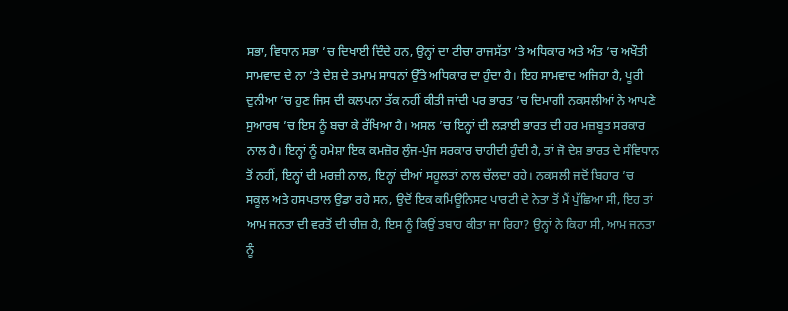ਸਭਾ, ਵਿਧਾਨ ਸਭਾ ’ਚ ਦਿਖਾਈ ਦਿੰਦੇ ਹਨ, ਉਨ੍ਹਾਂ ਦਾ ਟੀਚਾ ਰਾਜਸੱਤਾ ’ਤੇ ਅਧਿਕਾਰ ਅਤੇ ਅੰਤ ’ਚ ਅਖੌਤੀ ਸਾਮਵਾਦ ਦੇ ਨਾ ’ਤੇ ਦੇਸ਼ ਦੇ ਤਮਾਮ ਸਾਧਨਾਂ ਉੱਤੇ ਅਧਿਕਾਰ ਦਾ ਹੁੰਦਾ ਹੈ। ਇਹ ਸਾਮਵਾਦ ਅਜਿਹਾ ਹੈ, ਪੂਰੀ ਦੁਨੀਆ ’ਚ ਹੁਣ ਜਿਸ ਦੀ ਕਲਪਨਾ ਤੱਕ ਨਹੀਂ ਕੀਤੀ ਜਾਂਦੀ ਪਰ ਭਾਰਤ ’ਚ ਦਿਮਾਗੀ ਨਕਸਲੀਆਂ ਨੇ ਆਪਣੇ ਸੁਆਰਥ ’ਚ ਇਸ ਨੂੰ ਬਚਾ ਕੇ ਰੱਖਿਆ ਹੈ। ਅਸਲ ’ਚ ਇਨ੍ਹਾਂ ਦੀ ਲੜਾਈ ਭਾਰਤ ਦੀ ਹਰ ਮਜ਼ਬੂਤ ਸਰਕਾਰ ਨਾਲ ਹੈ। ਇਨ੍ਹਾਂ ਨੂੰ ਹਮੇਸ਼ਾ ਇਕ ਕਮਜ਼ੋਰ ਲੁੰਜ-ਪੁੰਜ ਸਰਕਾਰ ਚਾਹੀਦੀ ਹੁੰਦੀ ਹੈ, ਤਾਂ ਜੋ ਦੇਸ਼ ਭਾਰਤ ਦੇ ਸੰਵਿਧਾਨ ਤੋਂ ਨਹੀਂ, ਇਨ੍ਹਾਂ ਦੀ ਮਰਜ਼ੀ ਨਾਲ, ਇਨ੍ਹਾਂ ਦੀਆਂ ਸਹੂਲਤਾਂ ਨਾਲ ਚੱਲਦਾ ਰਹੇ। ਨਕਸਲੀ ਜਦੋਂ ਬਿਹਾਰ ’ਚ ਸਕੂਲ ਅਤੇ ਹਸਪਤਾਲ ਉਡਾ ਰਹੇ ਸਨ, ਉਦੋਂ ਇਕ ਕਮਿਊਨਿਸਟ ਪਾਰਟੀ ਦੇ ਨੇਤਾ ਤੋਂ ਮੈਂ ਪੁੱਛਿਆ ਸੀ, ਇਹ ਤਾਂ ਆਮ ਜਨਤਾ ਦੀ ਵਰਤੋਂ ਦੀ ਚੀਜ਼ ਹੈ, ਇਸ ਨੂੰ ਕਿਉਂ ਤਬਾਹ ਕੀਤਾ ਜਾ ਰਿਹਾ? ਉਨ੍ਹਾਂ ਨੇ ਕਿਹਾ ਸੀ, ਆਮ ਜਨਤਾ ਨੂੰ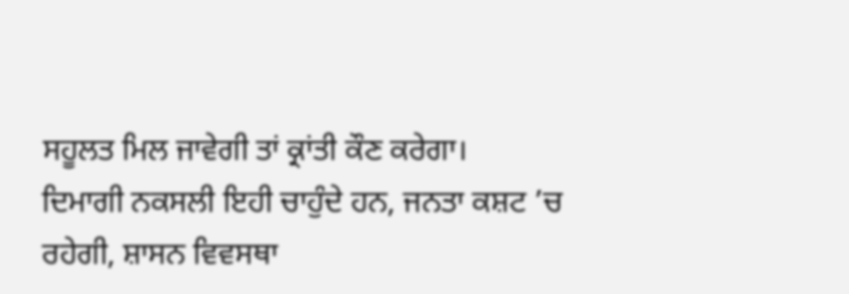ਸਹੂਲਤ ਮਿਲ ਜਾਵੇਗੀ ਤਾਂ ਕ੍ਰਾਂਤੀ ਕੌਣ ਕਰੇਗਾ।
ਦਿਮਾਗੀ ਨਕਸਲੀ ਇਹੀ ਚਾਹੁੰਦੇ ਹਨ, ਜਨਤਾ ਕਸ਼ਟ ’ਚ ਰਹੇਗੀ, ਸ਼ਾਸਨ ਵਿਵਸਥਾ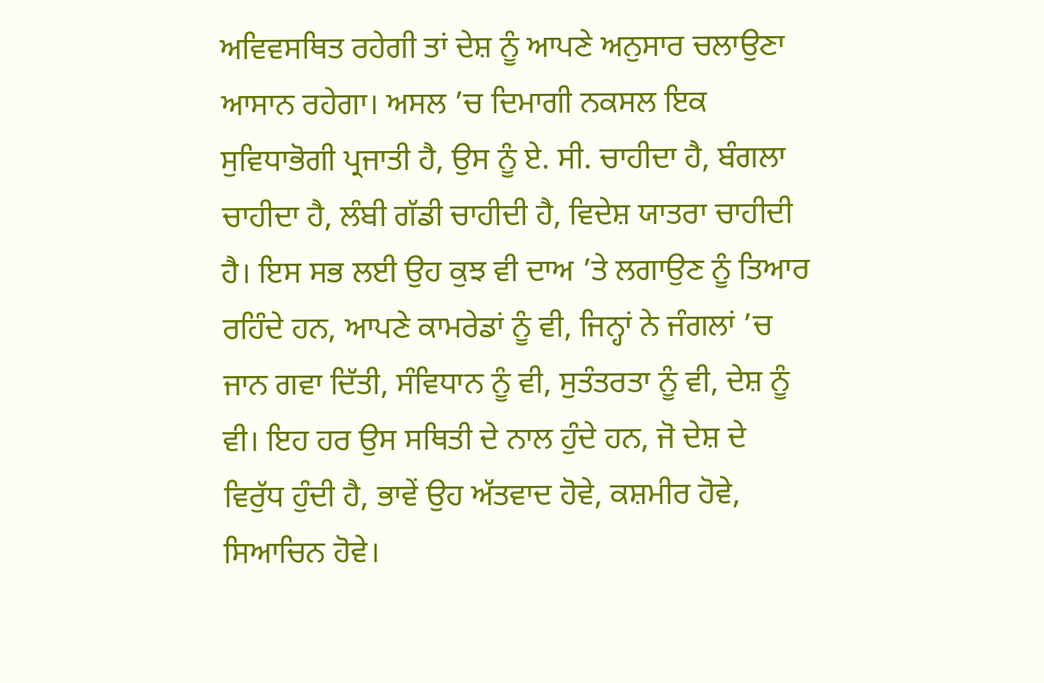ਅਵਿਵਸਥਿਤ ਰਹੇਗੀ ਤਾਂ ਦੇਸ਼ ਨੂੰ ਆਪਣੇ ਅਨੁਸਾਰ ਚਲਾਉਣਾ ਆਸਾਨ ਰਹੇਗਾ। ਅਸਲ ’ਚ ਦਿਮਾਗੀ ਨਕਸਲ ਇਕ ਸੁਵਿਧਾਭੋਗੀ ਪ੍ਰਜਾਤੀ ਹੈ, ਉਸ ਨੂੰ ਏ. ਸੀ. ਚਾਹੀਦਾ ਹੈ, ਬੰਗਲਾ ਚਾਹੀਦਾ ਹੈ, ਲੰਬੀ ਗੱਡੀ ਚਾਹੀਦੀ ਹੈ, ਵਿਦੇਸ਼ ਯਾਤਰਾ ਚਾਹੀਦੀ ਹੈ। ਇਸ ਸਭ ਲਈ ਉਹ ਕੁਝ ਵੀ ਦਾਅ ’ਤੇ ਲਗਾਉਣ ਨੂੰ ਤਿਆਰ ਰਹਿੰਦੇ ਹਨ, ਆਪਣੇ ਕਾਮਰੇਡਾਂ ਨੂੰ ਵੀ, ਜਿਨ੍ਹਾਂ ਨੇ ਜੰਗਲਾਂ ’ਚ ਜਾਨ ਗਵਾ ਦਿੱਤੀ, ਸੰਵਿਧਾਨ ਨੂੰ ਵੀ, ਸੁਤੰਤਰਤਾ ਨੂੰ ਵੀ, ਦੇਸ਼ ਨੂੰ ਵੀ। ਇਹ ਹਰ ਉਸ ਸਥਿਤੀ ਦੇ ਨਾਲ ਹੁੰਦੇ ਹਨ, ਜੋ ਦੇਸ਼ ਦੇ ਵਿਰੁੱਧ ਹੁੰਦੀ ਹੈ, ਭਾਵੇਂ ਉਹ ਅੱਤਵਾਦ ਹੋਵੇ, ਕਸ਼ਮੀਰ ਹੋਵੇ, ਸਿਆਚਿਨ ਹੋਵੇ।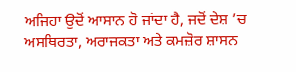ਅਜਿਹਾ ਉਦੋਂ ਆਸਾਨ ਹੋ ਜਾਂਦਾ ਹੈ, ਜਦੋਂ ਦੇਸ਼ ’ਚ ਅਸਥਿਰਤਾ, ਅਰਾਜਕਤਾ ਅਤੇ ਕਮਜ਼ੋਰ ਸ਼ਾਸਨ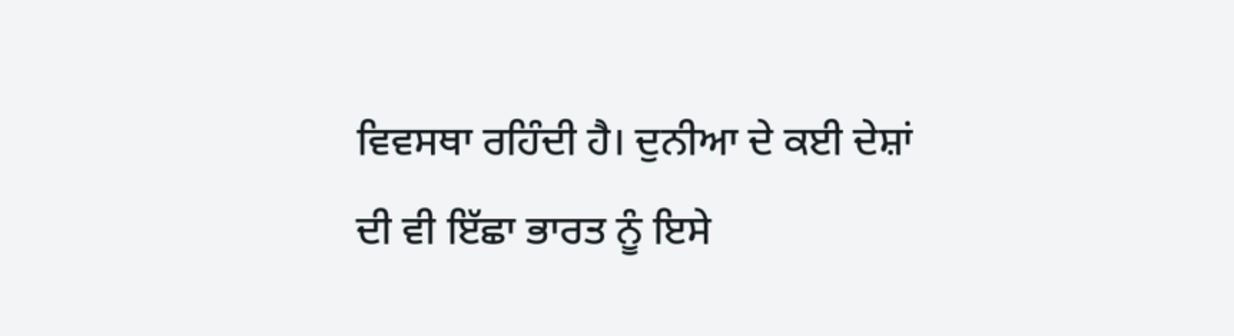ਵਿਵਸਥਾ ਰਹਿੰਦੀ ਹੈ। ਦੁਨੀਆ ਦੇ ਕਈ ਦੇਸ਼ਾਂ ਦੀ ਵੀ ਇੱਛਾ ਭਾਰਤ ਨੂੰ ਇਸੇ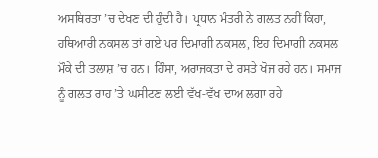ਅਸਥਿਰਤਾ ’ਚ ਦੇਖਣ ਦੀ ਹੁੰਦੀ ਹੈ। ਪ੍ਰਧਾਨ ਮੰਤਰੀ ਨੇ ਗਲਤ ਨਹੀਂ ਕਿਹਾ, ਹਥਿਆਰੀ ਨਕਸਲ ਤਾਂ ਗਏ ਪਰ ਦਿਮਾਗੀ ਨਕਸਲ, ਇਹ ਦਿਮਾਗੀ ਨਕਸਲ ਮੌਕੇ ਦੀ ਤਲਾਸ਼ ’ਚ ਹਨ। ਹਿੰਸਾ, ਅਰਾਜਕਤਾ ਦੇ ਰਸਤੇ ਖੋਜ ਰਹੇ ਹਨ। ਸਮਾਜ ਨੂੰ ਗਲਤ ਰਾਹ ’ਤੇ ਘਸੀਟਣ ਲਈ ਵੱਖ-ਵੱਖ ਦਾਅ ਲਗਾ ਰਹੇ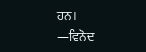ਹਨ।
—ਵਿਨੋਦ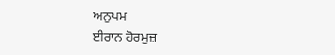ਅਨੁਪਮ
ਈਰਾਨ ਹੋਰਮੁਜ਼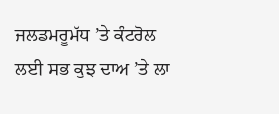ਜਲਡਮਰੂਮੱਧ ’ਤੇ ਕੰਟਰੋਲ ਲਈ ਸਭ ਕੁਝ ਦਾਅ ’ਤੇ ਲਾ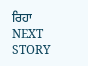ਰਿਹਾ
NEXT STORY